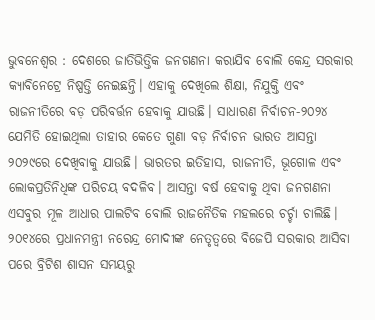ଭୁବନେଶ୍ବର : ଦେଶରେ ଜାତିଭିତ୍ତିକ ଜନଗଣନା କରାଯିବ ବୋଲି କେନ୍ଦ୍ର ସରକାର କ୍ୟାବିନେଟ୍ରେ ନିଷ୍ପତ୍ତି ନେଇଛନ୍ତି। ଏହାକୁ ଦେଖିଲେ ଶିକ୍ଷା, ନିଯୁକ୍ତି ଏବଂ ରାଜନୀତିରେ ବଡ଼ ପରିବର୍ତ୍ତନ ହେବାକୁ ଯାଉଛି। ସାଧାରଣ ନିର୍ବାଚନ-୨୦୨୪ ଯେମିତି ହୋଇଥିଲା ତାହାର କେତେ ଗୁଣା ବଡ଼ ନିର୍ବାଚନ ଭାରତ ଆସନ୍ତା ୨୦୨୯ରେ ଦେଖିବାକୁ ଯାଉଛି। ଭାରତର ଇତିହାସ, ରାଜନୀତି, ଭୂଗୋଳ ଏବଂ ଲୋକପ୍ରତିନିଧିଙ୍କ ପରିଚୟ ବଦଳିବ। ଆସନ୍ତା ବର୍ଷ ହେବାକୁ ଥିବା ଜନଗଣନା ଏସବୁର ମୂଳ ଆଧାର ପାଲଟିବ ବୋଲି ରାଜନୈତିକ ମହଲରେ ଚର୍ଚ୍ଚା ଚାଲିଛି।
୨୦୧୪ରେ ପ୍ରଧାନମନ୍ତ୍ରୀ ନରେନ୍ଦ୍ର ମୋଦୀଙ୍କ ନେତୃତ୍ୱରେ ବିଜେପି ସରକାର ଆସିବା ପରେ ବ୍ରିଟିଶ ଶାସନ ସମୟରୁ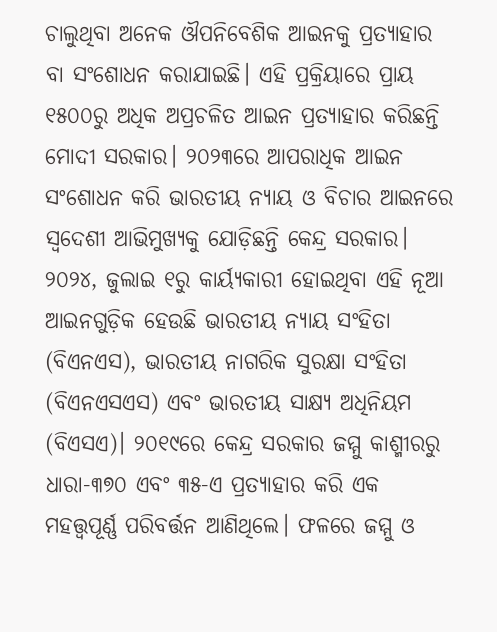ଚାଲୁଥିବା ଅନେକ ଔପନିବେଶିକ ଆଇନକୁ ପ୍ରତ୍ୟାହାର ବା ସଂଶୋଧନ କରାଯାଇଛି। ଏହି ପ୍ରକ୍ରିୟାରେ ପ୍ରାୟ ୧୫୦୦ରୁ ଅଧିକ ଅପ୍ରଚଳିତ ଆଇନ ପ୍ରତ୍ୟାହାର କରିଛନ୍ତି ମୋଦୀ ସରକାର। ୨୦୨୩ରେ ଆପରାଧିକ ଆଇନ ସଂଶୋଧନ କରି ଭାରତୀୟ ନ୍ୟାୟ ଓ ବିଚାର ଆଇନରେ ସ୍ବଦେଶୀ ଆଭିମୁଖ୍ୟକୁ ଯୋଡ଼ିଛନ୍ତି କେନ୍ଦ୍ର ସରକାର। ୨୦୨୪, ଜୁଲାଇ ୧ରୁ କାର୍ୟ୍ୟକାରୀ ହୋଇଥିବା ଏହି ନୂଆ ଆଇନଗୁଡ଼ିକ ହେଉଛି ଭାରତୀୟ ନ୍ୟାୟ ସଂହିତା (ବିଏନଏସ), ଭାରତୀୟ ନାଗରିକ ସୁରକ୍ଷା ସଂହିତା (ବିଏନଏସଏସ) ଏବଂ ଭାରତୀୟ ସାକ୍ଷ୍ୟ ଅଧିନିୟମ (ବିଏସଏ)। ୨୦୧୯ରେ କେନ୍ଦ୍ର ସରକାର ଜମ୍ମୁ କାଶ୍ମୀରରୁ ଧାରା-୩୭୦ ଏବଂ ୩୫-ଏ ପ୍ରତ୍ୟାହାର କରି ଏକ ମହତ୍ତ୍ବପୂର୍ଣ୍ଣ ପରିବର୍ତ୍ତନ ଆଣିଥିଲେ। ଫଳରେ ଜମ୍ମୁ ଓ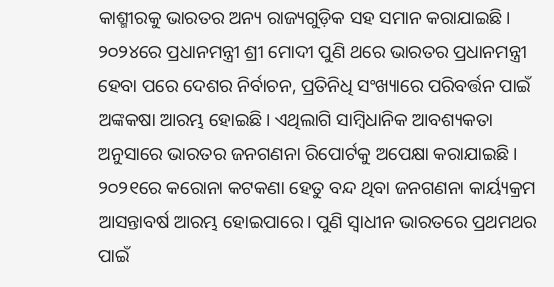କାଶ୍ମୀରକୁ ଭାରତର ଅନ୍ୟ ରାଜ୍ୟଗୁଡ଼ିକ ସହ ସମାନ କରାଯାଇଛି। ୨୦୨୪ରେ ପ୍ରଧାନମନ୍ତ୍ରୀ ଶ୍ରୀ ମୋଦୀ ପୁଣି ଥରେ ଭାରତର ପ୍ରଧାନମନ୍ତ୍ରୀ ହେବା ପରେ ଦେଶର ନିର୍ବାଚନ, ପ୍ରତିନିଧି ସଂଖ୍ୟାରେ ପରିବର୍ତ୍ତନ ପାଇଁ ଅଙ୍କକଷା ଆରମ୍ଭ ହୋଇଛି। ଏଥିଲାଗି ସାମ୍ବିଧାନିକ ଆବଶ୍ୟକତା ଅନୁସାରେ ଭାରତର ଜନଗଣନା ରିପୋର୍ଟକୁ ଅପେକ୍ଷା କରାଯାଇଛି। ୨୦୨୧ରେ କରୋନା କଟକଣା ହେତୁ ବନ୍ଦ ଥିବା ଜନଗଣନା କାର୍ୟ୍ୟକ୍ରମ ଆସନ୍ତାବର୍ଷ ଆରମ୍ଭ ହୋଇପାରେ। ପୁଣି ସ୍ବାଧୀନ ଭାରତରେ ପ୍ରଥମଥର ପାଇଁ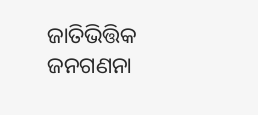ଜାତିଭିତ୍ତିକ ଜନଗଣନା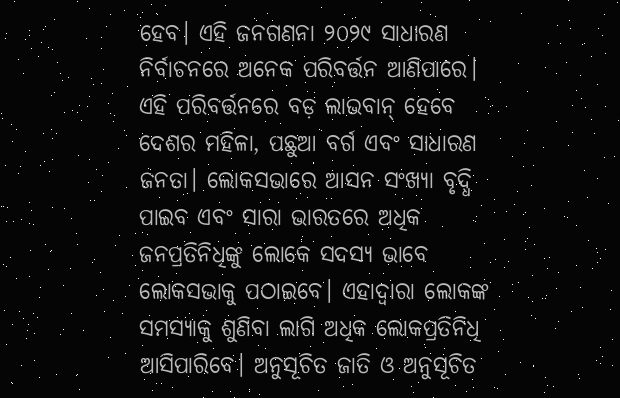ହେବ। ଏହି ଜନଗଣନା ୨୦୨୯ ସାଧାରଣ ନିର୍ବାଚନରେ ଅନେକ ପରିବର୍ତ୍ତନ ଆଣିପାରେ।
ଏହି ପରିବର୍ତ୍ତନରେ ବଡ଼ ଲାଭବାନ୍ ହେବେ ଦେଶର ମହିଳା, ପଛୁଆ ବର୍ଗ ଏବଂ ସାଧାରଣ ଜନତା। ଲୋକସଭାରେ ଆସନ ସଂଖ୍ୟା ବୃଦ୍ଧି ପାଇବ ଏବଂ ସାରା ଭାରତରେ ଅଧିକ ଜନପ୍ରତିନିଧିଙ୍କୁ ଲୋକେ ସଦସ୍ୟ ଭାବେ ଲୋକସଭାକୁ ପଠାଇବେ। ଏହାଦ୍ୱାରା ଲୋକଙ୍କ ସମସ୍ୟାକୁ ଶୁଣିବା ଲାଗି ଅଧିକ ଲୋକପ୍ରତିନିଧି ଆସିପାରିବେ। ଅନୁସୂଚିତ ଜାତି ଓ ଅନୁସୂଚିତ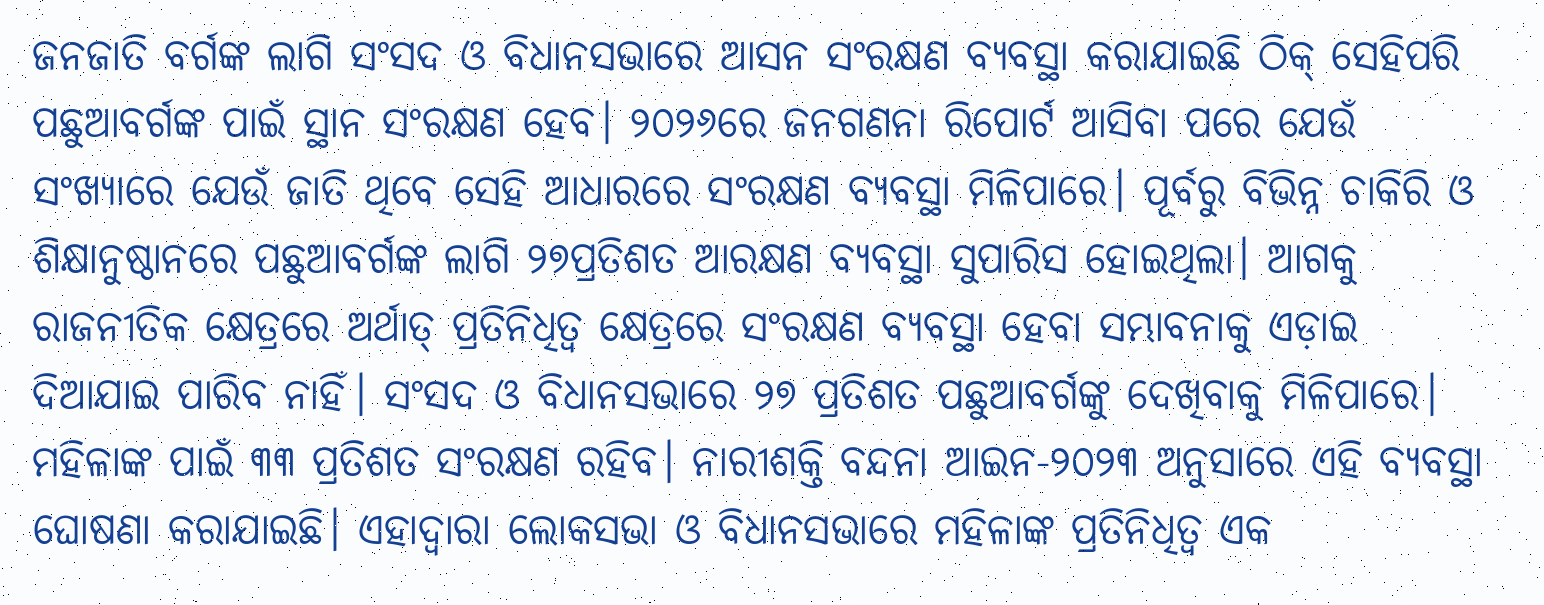ଜନଜାତି ବର୍ଗଙ୍କ ଲାଗି ସଂସଦ ଓ ବିଧାନସଭାରେ ଆସନ ସଂରକ୍ଷଣ ବ୍ୟବସ୍ଥା କରାଯାଇଛି ଠିକ୍ ସେହିପରି ପଛୁଆବର୍ଗଙ୍କ ପାଇଁ ସ୍ଥାନ ସଂରକ୍ଷଣ ହେବ। ୨୦୨୬ରେ ଜନଗଣନା ରିପୋର୍ଟ ଆସିବା ପରେ ଯେଉଁ ସଂଖ୍ୟାରେ ଯେଉଁ ଜାତି ଥିବେ ସେହି ଆଧାରରେ ସଂରକ୍ଷଣ ବ୍ୟବସ୍ଥା ମିଳିପାରେ। ପୂର୍ବରୁ ବିଭିନ୍ନ ଚାକିରି ଓ ଶିକ୍ଷାନୁଷ୍ଠାନରେ ପଛୁଆବର୍ଗଙ୍କ ଲାଗି ୨୭ପ୍ରତିଶତ ଆରକ୍ଷଣ ବ୍ୟବସ୍ଥା ସୁପାରିସ ହୋଇଥିଲା। ଆଗକୁ ରାଜନୀତିକ କ୍ଷେତ୍ରରେ ଅର୍ଥାତ୍ ପ୍ରତିନିଧିତ୍ୱ କ୍ଷେତ୍ରରେ ସଂରକ୍ଷଣ ବ୍ୟବସ୍ଥା ହେବା ସମ୍ଭାବନାକୁ ଏଡ଼ାଇ ଦିଆଯାଇ ପାରିବ ନାହିଁ। ସଂସଦ ଓ ବିଧାନସଭାରେ ୨୭ ପ୍ରତିଶତ ପଛୁଆବର୍ଗଙ୍କୁ ଦେଖିବାକୁ ମିଳିପାରେ। ମହିଳାଙ୍କ ପାଇଁ ୩୩ ପ୍ରତିଶତ ସଂରକ୍ଷଣ ରହିବ। ନାରୀଶକ୍ତି ବନ୍ଦନା ଆଇନ-୨୦୨୩ ଅନୁସାରେ ଏହି ବ୍ୟବସ୍ଥା ଘୋଷଣା କରାଯାଇଛି। ଏହାଦ୍ବାରା ଲୋକସଭା ଓ ବିଧାନସଭାରେ ମହିଳାଙ୍କ ପ୍ରତିନିଧିତ୍ୱ ଏକ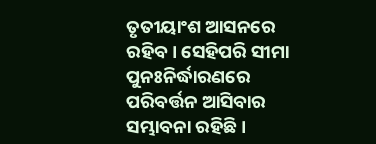ତୃତୀୟାଂଶ ଆସନରେ ରହିବ। ସେହିପରି ସୀମା ପୁନଃନିର୍ଦ୍ଧାରଣରେ ପରିବର୍ତ୍ତନ ଆସିବାର ସମ୍ଭାବନା ରହିଛି।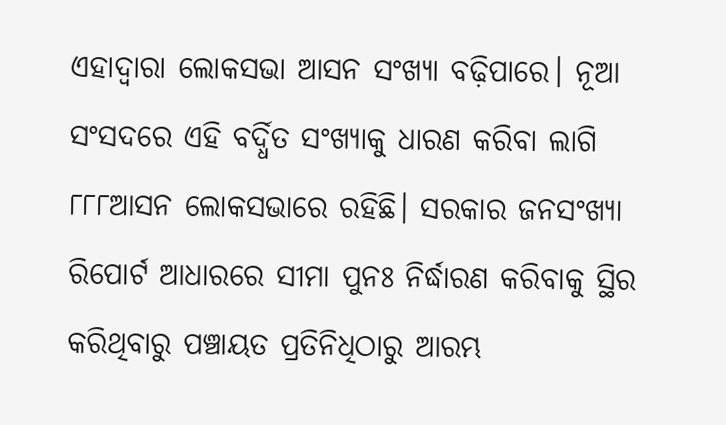ଏହାଦ୍ୱାରା ଲୋକସଭା ଆସନ ସଂଖ୍ୟା ବଢ଼ିପାରେ। ନୂଆ ସଂସଦରେ ଏହି ବର୍ଦ୍ଧିତ ସଂଖ୍ୟାକୁ ଧାରଣ କରିବା ଲାଗି ୮୮୮ଆସନ ଲୋକସଭାରେ ରହିଛି। ସରକାର ଜନସଂଖ୍ୟା ରିପୋର୍ଟ ଆଧାରରେ ସୀମା ପୁନଃ ନିର୍ଦ୍ଧାରଣ କରିବାକୁ ସ୍ଥିର କରିଥିବାରୁ ପଞ୍ଚାୟତ ପ୍ରତିନିଧିଠାରୁ ଆରମ୍ଭ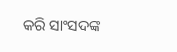କରି ସାଂସଦଙ୍କ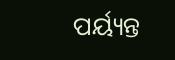ପର୍ୟ୍ୟନ୍ତ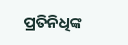ପ୍ରତିନିଧିଙ୍କ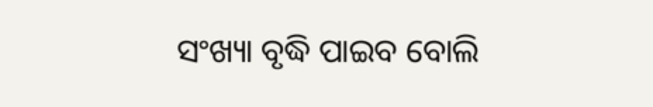ସଂଖ୍ୟା ବୃଦ୍ଧି ପାଇବ ବୋଲି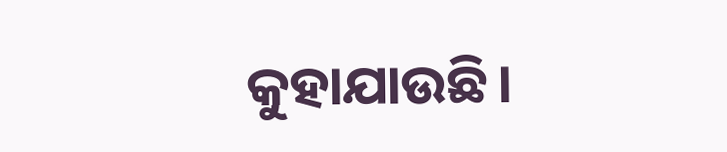କୁହାଯାଉଛି।